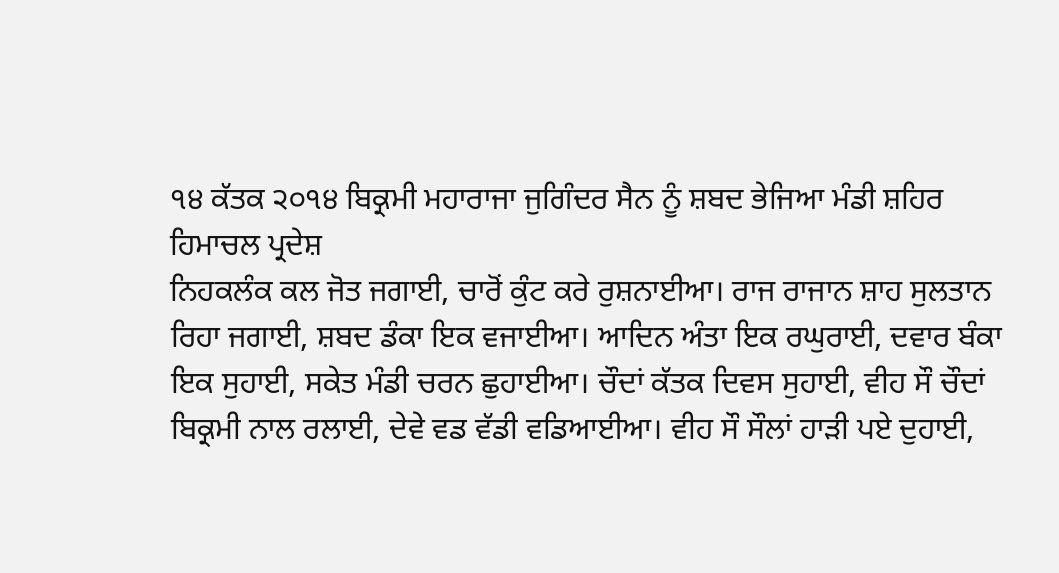੧੪ ਕੱਤਕ ੨੦੧੪ ਬਿਕ੍ਰਮੀ ਮਹਾਰਾਜਾ ਜੁਗਿੰਦਰ ਸੈਨ ਨੂੰ ਸ਼ਬਦ ਭੇਜਿਆ ਮੰਡੀ ਸ਼ਹਿਰ ਹਿਮਾਚਲ ਪ੍ਰਦੇਸ਼
ਨਿਹਕਲੰਕ ਕਲ ਜੋਤ ਜਗਾਈ, ਚਾਰੋਂ ਕੁੰਟ ਕਰੇ ਰੁਸ਼ਨਾਈਆ। ਰਾਜ ਰਾਜਾਨ ਸ਼ਾਹ ਸੁਲਤਾਨ ਰਿਹਾ ਜਗਾਈ, ਸ਼ਬਦ ਡੰਕਾ ਇਕ ਵਜਾਈਆ। ਆਦਿਨ ਅੰਤਾ ਇਕ ਰਘੁਰਾਈ, ਦਵਾਰ ਬੰਕਾ ਇਕ ਸੁਹਾਈ, ਸਕੇਤ ਮੰਡੀ ਚਰਨ ਛੁਹਾਈਆ। ਚੌਦਾਂ ਕੱਤਕ ਦਿਵਸ ਸੁਹਾਈ, ਵੀਹ ਸੌ ਚੌਦਾਂ ਬਿਕ੍ਰਮੀ ਨਾਲ ਰਲਾਈ, ਦੇਵੇ ਵਡ ਵੱਡੀ ਵਡਿਆਈਆ। ਵੀਹ ਸੌ ਸੌਲਾਂ ਹਾੜੀ ਪਏ ਦੁਹਾਈ,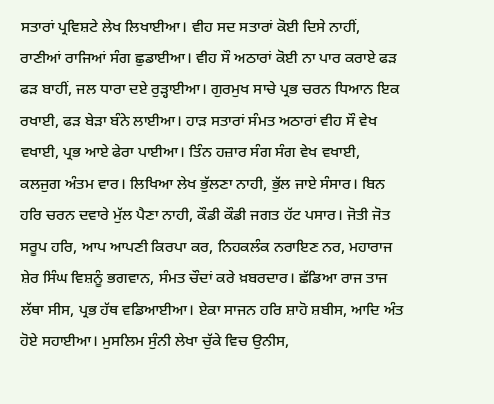ਸਤਾਰਾਂ ਪ੍ਰਵਿਸ਼ਟੇ ਲੇਖ ਲਿਖਾਈਆ। ਵੀਹ ਸਦ ਸਤਾਰਾਂ ਕੋਈ ਦਿਸੇ ਨਾਹੀਂ, ਰਾਣੀਆਂ ਰਾਜਿਆਂ ਸੰਗ ਛੁਡਾਈਆ। ਵੀਹ ਸੌ ਅਠਾਰਾਂ ਕੋਈ ਨਾ ਪਾਰ ਕਰਾਏ ਫੜ ਫੜ ਬਾਹੀਂ, ਜਲ ਧਾਰਾ ਦਏ ਰੁੜ੍ਹਾਈਆ। ਗੁਰਮੁਖ ਸਾਚੇ ਪ੍ਰਭ ਚਰਨ ਧਿਆਨ ਇਕ ਰਖਾਈ, ਫੜ ਬੇੜਾ ਬੰਨੇ ਲਾਈਆ। ਹਾੜ ਸਤਾਰਾਂ ਸੰਮਤ ਅਠਾਰਾਂ ਵੀਹ ਸੌ ਵੇਖ ਵਖਾਈ, ਪ੍ਰਭ ਆਏ ਫੇਰਾ ਪਾਈਆ। ਤਿੰਨ ਹਜ਼ਾਰ ਸੰਗ ਸੰਗ ਵੇਖ ਵਖਾਈ, ਕਲਜੁਗ ਅੰਤਮ ਵਾਰ। ਲਿਖਿਆ ਲੇਖ ਭੁੱਲਣਾ ਨਾਹੀ, ਭੁੱਲ ਜਾਏ ਸੰਸਾਰ। ਬਿਨ ਹਰਿ ਚਰਨ ਦਵਾਰੇ ਮੁੱਲ ਪੈਣਾ ਨਾਹੀ, ਕੌਡੀ ਕੌਡੀ ਜਗਤ ਹੱਟ ਪਸਾਰ। ਜੋਤੀ ਜੋਤ ਸਰੂਪ ਹਰਿ, ਆਪ ਆਪਣੀ ਕਿਰਪਾ ਕਰ, ਨਿਹਕਲੰਕ ਨਰਾਇਣ ਨਰ, ਮਹਾਰਾਜ ਸ਼ੇਰ ਸਿੰਘ ਵਿਸ਼ਨੂੰ ਭਗਵਾਨ, ਸੰਮਤ ਚੌਦਾਂ ਕਰੇ ਖ਼ਬਰਦਾਰ। ਛੱਡਿਆ ਰਾਜ ਤਾਜ ਲੱਥਾ ਸੀਸ, ਪ੍ਰਭ ਹੱਥ ਵਡਿਆਈਆ। ਏਕਾ ਸਾਜਨ ਹਰਿ ਸ਼ਾਹੋ ਸ਼ਬੀਸ, ਆਦਿ ਅੰਤ ਹੋਏ ਸਹਾਈਆ। ਮੁਸਲਿਮ ਸੁੰਨੀ ਲੇਖਾ ਚੁੱਕੇ ਵਿਚ ਉਨੀਸ,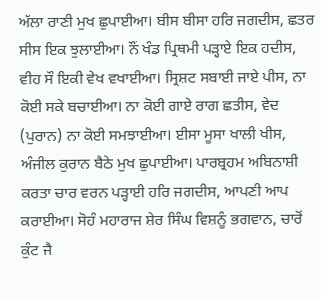ਅੱਲਾ ਰਾਣੀ ਮੁਖ ਛੁਪਾਈਆ। ਬੀਸ ਬੀਸਾ ਹਰਿ ਜਗਦੀਸ, ਛਤਰ ਸੀਸ ਇਕ ਝੁਲਾਈਆ। ਨੌਂ ਖੰਡ ਪ੍ਰਿਥਮੀ ਪੜ੍ਹਾਏ ਇਕ ਹਦੀਸ, ਵੀਹ ਸੌ ਇਕੀ ਵੇਖ ਵਖਾਈਆ। ਸ੍ਰਿਸ਼ਟ ਸਬਾਈ ਜਾਏ ਪੀਸ, ਨਾ ਕੋਈ ਸਕੇ ਬਚਾਈਆ। ਨਾ ਕੋਈ ਗਾਏ ਰਾਗ ਛਤੀਸ, ਵੇਦ (ਪੁਰਾਨ) ਨਾ ਕੋਈ ਸਮਝਾਈਆ। ਈਸਾ ਮੂਸਾ ਖਾਲੀ ਖੀਸ, ਅੰਜੀਲ ਕੁਰਾਨ ਬੈਠੇ ਮੁਖ ਛੁਪਾਈਆ। ਪਾਰਬ੍ਰਹਮ ਅਬਿਨਾਸ਼ੀ ਕਰਤਾ ਚਾਰ ਵਰਨ ਪੜ੍ਹਾਈ ਹਰਿ ਜਗਦੀਸ, ਆਪਣੀ ਆਪ ਕਰਾਈਆ। ਸੋਹੰ ਮਹਾਰਾਜ ਸ਼ੇਰ ਸਿੰਘ ਵਿਸ਼ਨੂੰ ਭਗਵਾਨ, ਚਾਰੋਂ ਕੁੰਟ ਜੈ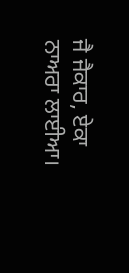ਜੈ ਜੈਕਾਰ, ਏਕਾ ਨਾਅਰਾ ਲਾਈਆ।